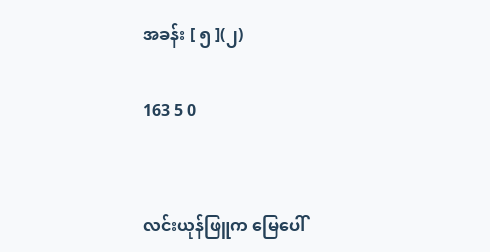အခန်း [ ၅ ](၂)

163 5 0


လင်းယုန်ဖြူက မြေပေါ်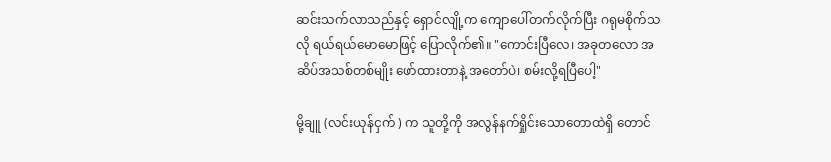ဆင်းသက်လာသည်နှင့် ရှောင်လျို့က ကျောပေါ်တက်လိုက်ပြီး ဂရုမစိုက်သလို ရယ်ရယ်မောမောဖြင့် ပြောလိုက်၏။ "ကောင်းပြီလေ၊ အခုတလော အဆိပ်အသစ်တစ်မျိုး ဖော်ထားတာနဲ့ အတော်ပဲ၊ စမ်းလို့ရပြီပေါ့"

မို့ချူ (လင်းယုန်ငှက် ) က သူတို့ကို အလွန်နက်ရှိုင်းသောတောထဲရှိ တောင်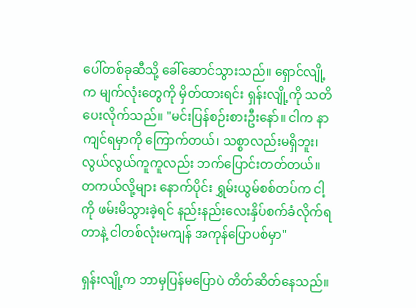ပေါ်တစ်ခုဆီသို့ ခေါ်ဆောင်သွားသည်။ ရှောင်လျို့က မျက်လုံးတွေကို မှိတ်ထားရင်း ရှန်းလျို့ကို သတိပေးလိုက်သည်။ "မင်းပြန်စဉ်းစားဦးနော်။ ငါက နာကျင်ရမှာကို ကြောက်တယ်၊ သစ္စာလည်းမရှိဘူး၊ လွယ်လွယ်ကူကူလည်း ဘက်ပြောင်းတတ်တယ်။ တကယ်လို့များ နောက်ပိုင်း ရွှမ်းယွမ်စစ်တပ်က ငါ့ကို ဖမ်းမိသွားခဲ့ရင် နည်းနည်းလေးနှိပ်စက်ခံလိုက်ရတာနဲ့ ငါတစ်လုံးမကျန် အကုန်ပြောပစ်မှာ"

ရှန်းလျို့က ဘာမှပြန်မပြောပဲ တိတ်ဆိတ်နေသည်။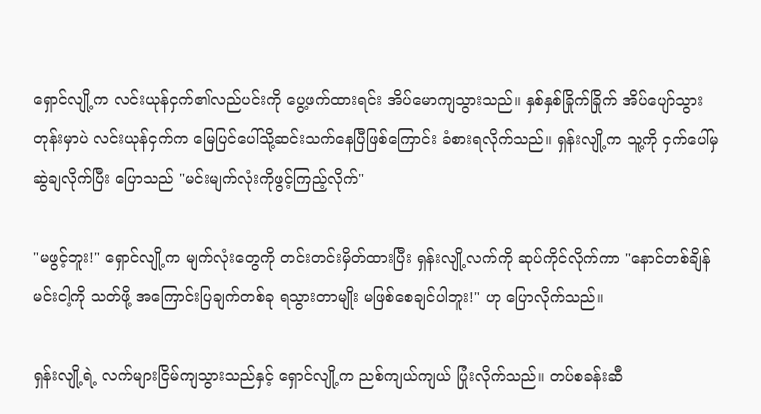ရှောင်လျို့က လင်းယုန်ငှက်၏လည်ပင်းကို ပွေ့ဖက်ထားရင်း အိပ်မောကျသွားသည်။ နှစ်နှစ်ခြိုက်ခြိုက် အိပ်ပျော်သွားတုန်းမှာပဲ လင်းယုန်ငှက်က မြေပြင်ပေါ်သို့ဆင်းသက်နေပြီဖြစ်ကြောင်း ခံစားရလိုက်သည်။ ရှန်းလျို့က သူ့ကို ငှက်ပေါ်မှ ဆွဲချလိုက်ပြီး ပြောသည် "မင်းမျက်လုံးကိုဖွင့်ကြည့်လိုက်"

"မဖွင့်ဘူး!" ရှောင်လျို့က မျက်လုံးတွေကို တင်းတင်းမှိတ်ထားပြီး ရှန်းလျို့လက်ကို ဆုပ်ကိုင်လိုက်ကာ "နောင်တစ်ချိန် မင်းငါ့ကို သတ်ဖို့ အကြောင်းပြချက်တစ်ခု ရသွားတာမျိုး မဖြစ်စေချင်ပါဘူး!" ဟု ပြောလိုက်သည်။

ရှန်းလျို့ရဲ့ လက်များငြိမ်ကျသွားသည်နှင့် ရှောင်လျို့က ညစ်ကျယ်ကျယ် ပြုံးလိုက်သည်။ တပ်စခန်းဆီ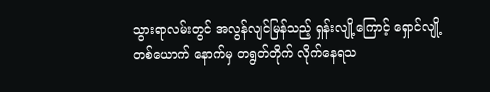သွားရာလမ်းတွင် အလွန်လျင်မြန်သည့် ရှန်းလျို့ကြောင့် ရှောင်လျို့တစ်ယောက် နောက်မှ တရွတ်တိုက် လိုက်နေရသ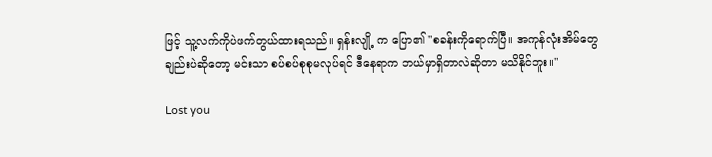ဖြင့် သူ့လက်ကိုပဲဖက်တွယ်ထားရသည်။ ရှန်းလျို့ က ပြော၏ "စခန်းကိုရောက်ပြီ။ အကုန်လုံးအိမ်တွေချည်းပဲဆိုတော့ မင်းသာ စပ်စပ်စုစုမလုပ်ရင် ဒီနေရာက ဘယ်မှာရှိတာလဲဆိုတာ မသိနိုင်ဘူး။"

Lost you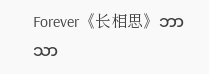Forever《长相思》ဘာသာ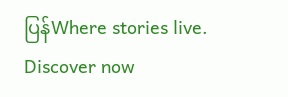ပြန်Where stories live. Discover now